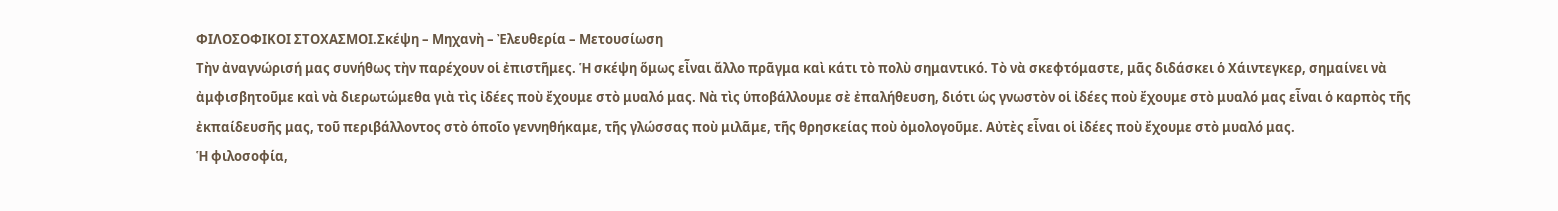ΦΙΛΟΣΟΦΙΚΟΙ ΣΤΟΧΑΣΜΟΙ.Σκέψη – Μηχανὴ – Ἐλευθερία – Μετουσίωση
Τὴν ἀναγνώρισή μας συνήθως τὴν παρέχουν οἱ ἐπιστῆμες. Ἡ σκέψη ὅμως εἶναι ἄλλο πρᾶγμα καὶ κάτι τὸ πολὺ σημαντικό. Τὸ νὰ σκεφτόμαστε, μᾶς διδάσκει ὁ Χάιντεγκερ, σημαίνει νὰ ἀμφισβητοῦμε καὶ νὰ διερωτώμεθα γιὰ τὶς ἰδέες ποὺ ἔχουμε στὸ μυαλό μας. Νὰ τὶς ὑποβάλλουμε σὲ ἐπαλήθευση, διότι ὡς γνωστὸν οἱ ἰδέες ποὺ ἔχουμε στὸ μυαλό μας εἶναι ὁ καρπὸς τῆς ἐκπαίδευσῆς μας, τοῦ περιβάλλοντος στὸ ὁποῖο γεννηθήκαμε, τῆς γλώσσας ποὺ μιλᾶμε, τῆς θρησκείας ποὺ ὀμολογοῦμε. Αὐτὲς εἶναι οἱ ἰδέες ποὺ ἔχουμε στὸ μυαλό μας.
Ἡ φιλοσοφία,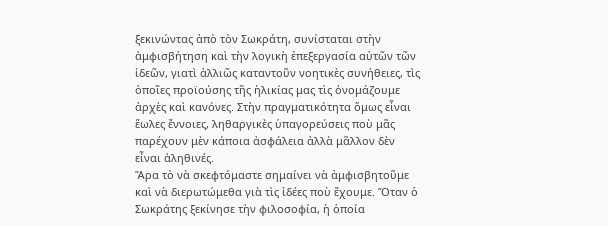ξεκινώντας ἀπὸ τὸν Σωκράτη, συνίσταται στὴν ἀμφισβήτηση καὶ τὴν λογικὴ ἐπεξεργασία αὐτῶν τῶν ἰδεῶν, γιατὶ ἀλλιῶς καταντοῦν νοητικὲς συνήθειες, τὶς ὁποῖες προϊούσης τῆς ἡλικίας μας τὶς ὀνομάζουμε ἀρχὲς καὶ κανόνες. Στὴν πραγματικότητα ὅμως εἶναι ἕωλες ἔννοιες, ληθαργικὲς ὑπαγορεύσεις ποὺ μᾶς παρέχουν μὲν κάποια ἀσφάλεια ἀλλὰ μᾶλλον δὲν εἶναι ἀληθινές.
Ἄρα τὸ νὰ σκεφτόμαστε σημαίνει νὰ ἀμφισβητοῦμε καὶ νὰ διερωτώμεθα γιὰ τὶς ἰδέες ποὺ ἔχουμε. Ὅταν ὁ Σωκράτης ξεκίνησε τὴν φιλοσοφία, ἡ ὁποία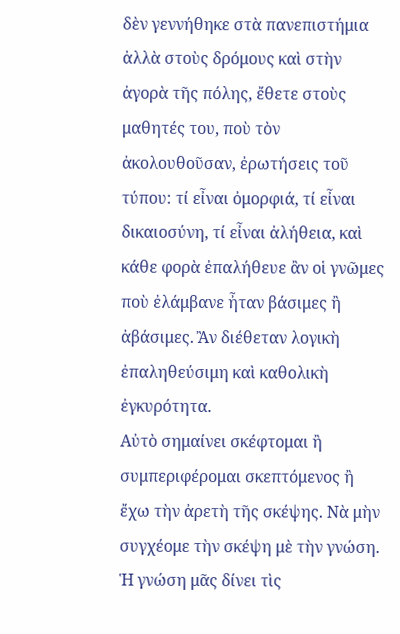δὲν γεννήθηκε στὰ πανεπιστήμια ἀλλὰ στοὺς δρόμους καὶ στὴν ἀγορὰ τῆς πόλης, ἔθετε στοὺς μαθητές του, ποὺ τὸν ἀκολουθοῦσαν, ἐρωτήσεις τοῦ τύπου: τί εἶναι ὀμορφιά, τί εἶναι δικαιοσύνη, τί εἶναι ἀλήθεια, καὶ κάθε φορὰ ἐπαλήθευε ἂν οἱ γνῶμες ποὺ ἐλάμβανε ἦταν βάσιμες ἢ ἀβάσιμες. Ἂν διέθεταν λογικὴ ἐπαληθεύσιμη καὶ καθολικὴ ἐγκυρότητα.
Αὐτὸ σημαίνει σκέφτομαι ἢ συμπεριφέρομαι σκεπτόμενος ἢ ἔχω τὴν ἀρετὴ τῆς σκέψης. Νὰ μὴν συγχέομε τὴν σκέψη μὲ τὴν γνώση. Ἡ γνώση μᾶς δίνει τὶς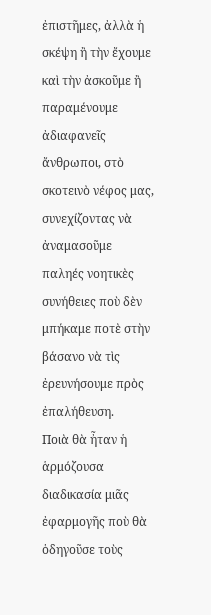ἐπιστῆμες, ἀλλὰ ἡ σκέψη ἢ τὴν ἔχουμε καὶ τὴν ἀσκοῦμε ἢ παραμένουμε ἀδιαφανεῖς ἄνθρωποι, στὸ σκοτεινὸ νέφος μας, συνεχίζοντας νὰ ἀναμασοῦμε παληές νοητικὲς συνήθειες ποὺ δὲν μπήκαμε ποτὲ στὴν βάσανο νὰ τὶς ἐρευνήσουμε πρὸς ἐπαλήθευση.
Ποιὰ θὰ ἦταν ἡ ἁρμόζουσα διαδικασία μιᾶς ἐφαρμογῆς ποὺ θὰ ὁδηγοῦσε τοὺς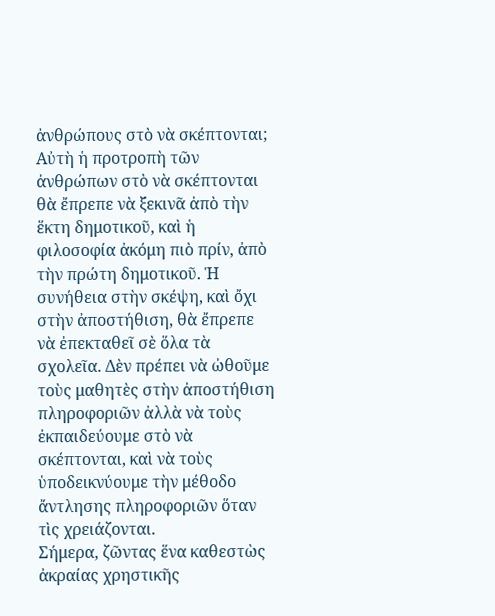ἀνθρώπους στὸ νὰ σκέπτονται; Αὐτὴ ἡ προτροπὴ τῶν ἀνθρώπων στὸ νὰ σκέπτονται θὰ ἔπρεπε νὰ ξεκινᾶ ἀπὸ τὴν ἕκτη δημοτικοῦ, καὶ ἡ φιλοσοφία ἀκόμη πιὸ πρίν, ἀπὸ τὴν πρώτη δημοτικοῦ. Ἡ συνήθεια στὴν σκέψη, καὶ ὄχι στὴν ἀποστήθιση, θὰ ἔπρεπε νὰ ἐπεκταθεῖ σὲ ὅλα τὰ σχολεῖα. Δὲν πρέπει νὰ ὠθοῦμε τοὺς μαθητὲς στὴν ἀποστήθιση πληροφοριῶν ἀλλὰ νὰ τοὺς ἐκπαιδεύουμε στὸ νὰ σκέπτονται, καὶ νὰ τοὺς ὑποδεικνύουμε τὴν μέθοδο ἄντλησης πληροφοριῶν ὅταν τὶς χρειάζονται.
Σήμερα, ζῶντας ἕνα καθεστὼς ἀκραίας χρηστικῆς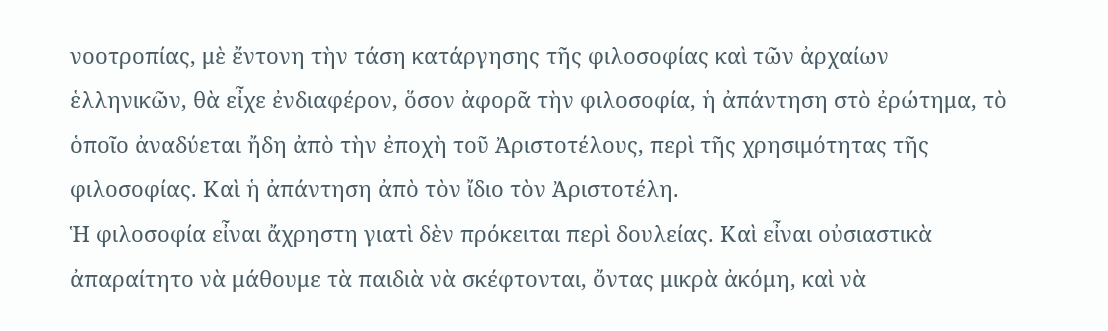νοοτροπίας, μὲ ἔντονη τὴν τάση κατάργησης τῆς φιλοσοφίας καὶ τῶν ἀρχαίων ἑλληνικῶν, θὰ εἶχε ἐνδιαφέρον, ὅσον ἀφορᾶ τὴν φιλοσοφία, ἡ ἀπάντηση στὸ ἐρώτημα, τὸ ὁποῖο ἀναδύεται ἤδη ἀπὸ τὴν ἐποχὴ τοῦ Ἀριστοτέλους, περὶ τῆς χρησιμότητας τῆς φιλοσοφίας. Καὶ ἡ ἀπάντηση ἀπὸ τὸν ἴδιο τὸν Ἀριστοτέλη.
Ἡ φιλοσοφία εἶναι ἄχρηστη γιατὶ δὲν πρόκειται περὶ δουλείας. Καὶ εἶναι οὐσιαστικὰ ἀπαραίτητο νὰ μάθουμε τὰ παιδιὰ νὰ σκέφτονται, ὄντας μικρὰ ἀκόμη, καὶ νὰ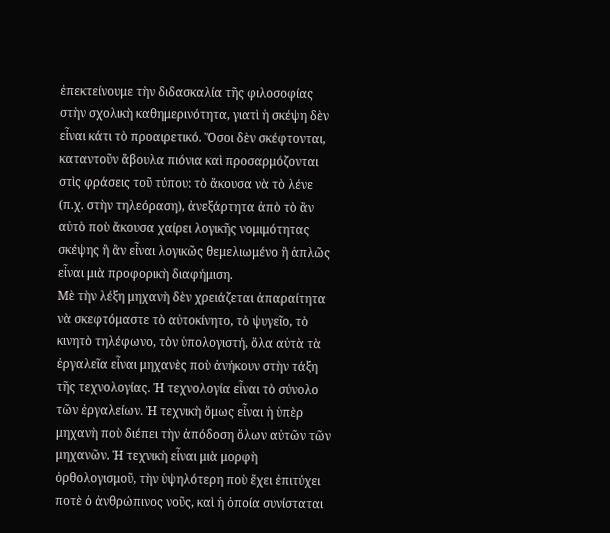ἐπεκτείνουμε τὴν διδασκαλία τῆς φιλοσοφίας στὴν σχολικὴ καθημερινότητα, γιατὶ ἡ σκέψη δὲν εἶναι κάτι τὸ προαιρετικό. Ὅσοι δὲν σκέφτονται, καταντοῦν ἄβουλα πιόνια καὶ προσαρμόζονται στὶς φράσεις τοῦ τύπου: τὸ ἄκουσα νὰ τὸ λένε (π.χ. στὴν τηλεόραση), ἀνεξάρτητα ἀπὸ τὸ ἂν αὐτὸ ποὺ ἄκουσα χαίρει λογικῆς νομιμότητας σκέψης ἢ ἂν εἶναι λογικῶς θεμελιωμένο ἢ ἁπλῶς εἶναι μιὰ προφορικὴ διαφήμιση.
Μὲ τὴν λέξη μηχανὴ δὲν χρειάζεται ἀπαραίτητα νὰ σκεφτόμαστε τὸ αὐτοκίνητο, τὸ ψυγεῖο, τὸ κινητὸ τηλέφωνο, τὸν ὑπολογιστή, ὅλα αὐτὰ τὰ ἐργαλεῖα εἶναι μηχανὲς ποὺ ἀνήκουν στὴν τάξη τῆς τεχνολογίας. Ἡ τεχνολογία εἶναι τὸ σύνολο τῶν ἐργαλείων. Ἡ τεχνικὴ ὅμως εἶναι ἡ ὑπὲρ μηχανὴ ποὺ διέπει τὴν ἀπόδοση ὅλων αὐτῶν τῶν μηχανῶν. Ἡ τεχνικὴ εἶναι μιὰ μορφὴ ὀρθολογισμοῦ, τὴν ὑψηλότερη ποὺ ἔχει ἐπιτύχει ποτὲ ὁ ἀνθρώπινος νοῦς, καὶ ἡ ὁποία συνίσταται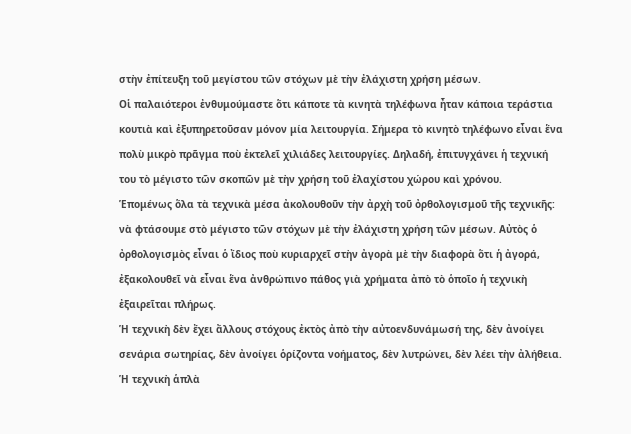στὴν ἐπίτευξη τοῦ μεγίστου τῶν στόχων μὲ τὴν ἐλάχιστη χρήση μέσων.
Οἱ παλαιότεροι ἐνθυμούμαστε ὅτι κάποτε τὰ κινητὰ τηλέφωνα ἦταν κάποια τεράστια κουτιὰ καὶ ἐξυπηρετοῦσαν μόνον μία λειτουργία. Σήμερα τὸ κινητὸ τηλέφωνο εἶναι ἕνα πολὺ μικρὸ πρᾶγμα ποὺ ἐκτελεῖ χιλιάδες λειτουργίες. Δηλαδή, ἐπιτυγχάνει ἡ τεχνική του τὸ μέγιστο τῶν σκοπῶν μὲ τὴν χρήση τοῦ ἐλαχίστου χώρου καὶ χρόνου.
Ἑπομένως ὅλα τὰ τεχνικὰ μέσα ἀκολουθοῦν τὴν ἀρχὴ τοῦ ὀρθολογισμοῦ τῆς τεχνικῆς: νὰ φτάσουμε στὸ μέγιστο τῶν στόχων μὲ τὴν ἐλάχιστη χρήση τῶν μέσων. Αὐτὸς ὁ ὀρθολογισμὸς εἶναι ὁ ἴδιος ποὺ κυριαρχεῖ στὴν ἀγορὰ μὲ τὴν διαφορὰ ὅτι ἡ ἀγορά, ἐξακολουθεῖ νὰ εἶναι ἕνα ἀνθρώπινο πάθος γιὰ χρήματα ἀπὸ τὸ ὁποῖο ἡ τεχνικὴ ἐξαιρεῖται πλήρως.
Ἡ τεχνικὴ δὲν ἔχει ἄλλους στόχους ἐκτὸς ἀπὸ τὴν αὐτοενδυνάμωσή της, δὲν ἀνοίγει σενάρια σωτηρίας, δὲν ἀνοίγει ὁρίζοντα νοήματος, δὲν λυτρώνει, δὲν λέει τὴν ἀλήθεια. Ἡ τεχνικὴ ἁπλὰ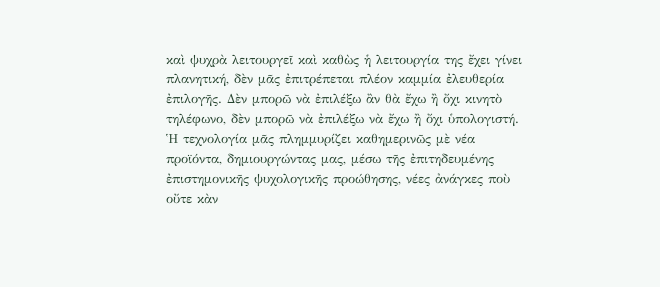καὶ ψυχρὰ λειτουργεῖ καὶ καθὼς ἡ λειτουργία της ἔχει γίνει πλανητική, δὲν μᾶς ἐπιτρέπεται πλέον καμμία ἐλευθερία ἐπιλογῆς. Δὲν μπορῶ νὰ ἐπιλέξω ἂν θὰ ἔχω ἢ ὄχι κινητὸ τηλέφωνο, δὲν μπορῶ νὰ ἐπιλέξω νὰ ἔχω ἢ ὄχι ὑπολογιστή.
Ἡ τεχνολογία μᾶς πλημμυρίζει καθημερινῶς μὲ νέα προϊόντα, δημιουργώντας μας, μέσω τῆς ἐπιτηδευμένης ἐπιστημονικῆς ψυχολογικῆς προώθησης, νέες ἀνάγκες ποὺ οὔτε κὰν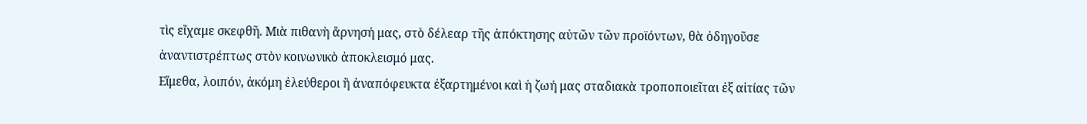τὶς εἴχαμε σκεφθῆ. Μιὰ πιθανὴ ἄρνησή μας, στὸ δέλεαρ τῆς ἀπόκτησης αὐτῶν τῶν προϊόντων, θὰ ὁδηγοῦσε ἀναντιστρέπτως στὸν κοινωνικὸ ἀποκλεισμό μας.
Εἴμεθα, λοιπόν, ἀκόμη ἐλεύθεροι ἢ ἀναπόφευκτα ἐξαρτημένοι καὶ ἡ ζωή μας σταδιακὰ τροποποιεῖται ἐξ αἰτίας τῶν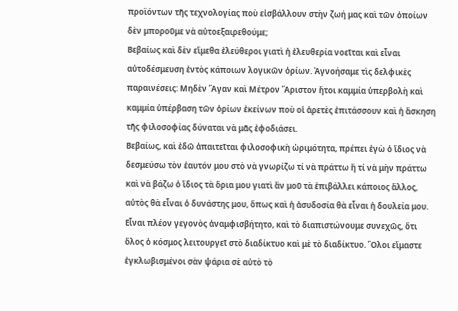προϊόντων τῆς τεχνολογίας ποὺ εἰσβάλλουν στὴν ζωή μας καὶ τῶν ὁποίων δὲν μποροῦμε νὰ αὐτοεξαιρεθούμε;
Βεβαίως καὶ δὲν εἴμεθα ἐλεύθεροι γιατὶ ἡ ἐλευθερία νοεῖται καὶ εἶναι αὐτοδέσμευση ἐντὸς κάποιων λογικῶν ὁρίων. Ἀγνοήσαμε τὶς δελφικὲς παραινέσεις: Μηδὲν Ἄγαν καὶ Μέτρον Ἄριστον ἤτοι καμμία ὑπερβολὴ καὶ καμμία ὑπέρβαση τῶν ὁρίων ἐκείνων ποὺ οἱ ἀρετὲς ἐπιτάσσουν καὶ ἡ ἄσκηση τῆς φιλοσοφίας δύναται νὰ μᾶς ἐφοδιάσει.
Βεβαίως, καὶ ἐδῶ ἀπαιτεῖται φιλοσοφικὴ ὡριμότητα, πρέπει ἐγὼ ὁ ἴδιος νὰ δεσμεύσω τὸν ἑαυτόν μου στὸ νὰ γνωρίζω τί νὰ πράττω ἢ τί νὰ μὴν πράττω καὶ νὰ βάζω ὁ ἴδιος τὰ ὅρια μου γιατὶ ἂν μοῦ τὰ ἐπιβάλλει κάποιος ἄλλος, αὐτὸς θὰ εἶναι ὁ δυνάστης μου, ὅπως καὶ ἡ ἀσυδοσία θὰ εἶναι ἡ δουλεία μου.
Εἶναι πλέον γεγονὸς ἀναμφισβήτητο, καὶ τὸ διαπιστώνουμε συνεχῶς, ὅτι ὅλος ὁ κόσμος λειτουργεῖ στὸ διαδίκτυο καὶ μὲ τὸ διαδίκτυο. Ὅλοι εἴμαστε ἐγκλωβισμένοι σὰν ψάρια σὲ αὐτὸ τὸ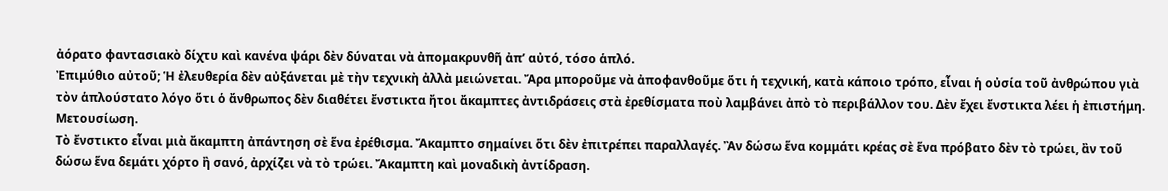ἀόρατο φαντασιακὸ δίχτυ καὶ κανένα ψάρι δὲν δύναται νὰ ἀπομακρυνθῆ ἀπ’ αὐτό, τόσο ἁπλό.
Ἐπιμύθιο αὐτοῦ; Ἡ ἐλευθερία δὲν αὐξάνεται μὲ τὴν τεχνικὴ ἀλλὰ μειώνεται. Ἄρα μποροῦμε νὰ ἀποφανθοῦμε ὅτι ἡ τεχνική, κατὰ κάποιο τρόπο, εἶναι ἡ οὐσία τοῦ ἀνθρώπου γιὰ τὸν ἁπλούστατο λόγο ὅτι ὁ ἄνθρωπος δὲν διαθέτει ἔνστικτα ἤτοι ἄκαμπτες ἀντιδράσεις στὰ ἐρεθίσματα ποὺ λαμβάνει ἀπὸ τὸ περιβάλλον του. Δὲν ἔχει ἔνστικτα λέει ἡ ἐπιστήμη.
Μετουσίωση.
Τὸ ἔνστικτο εἶναι μιὰ ἄκαμπτη ἀπάντηση σὲ ἕνα ἐρέθισμα. Ἄκαμπτο σημαίνει ὅτι δὲν ἐπιτρέπει παραλλαγές. Ἂν δώσω ἕνα κομμάτι κρέας σὲ ἕνα πρόβατο δὲν τὸ τρώει, ἂν τοῦ δώσω ἕνα δεμάτι χόρτο ἢ σανό, ἀρχίζει νὰ τὸ τρώει. Ἄκαμπτη καὶ μοναδικὴ ἀντίδραση.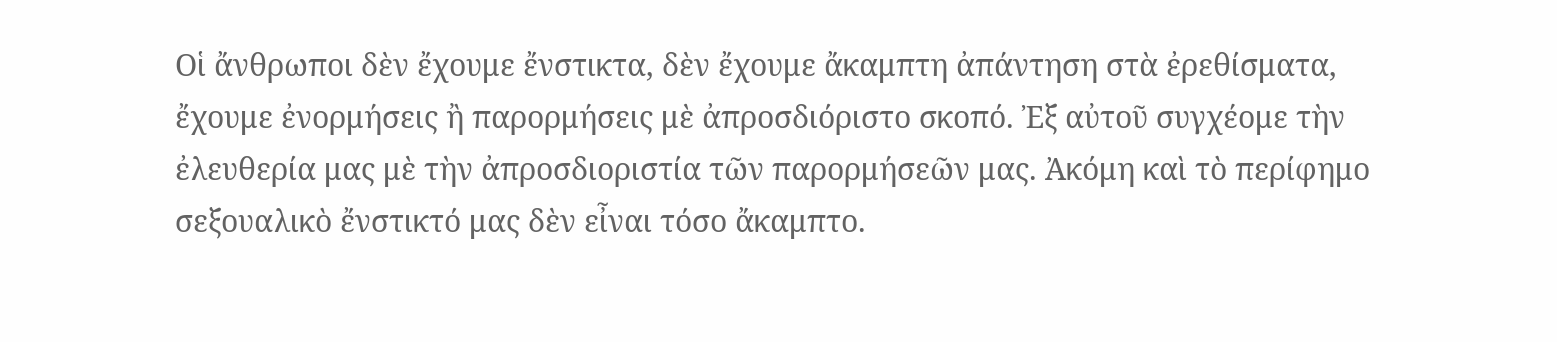Οἱ ἄνθρωποι δὲν ἔχουμε ἔνστικτα, δὲν ἔχουμε ἄκαμπτη ἀπάντηση στὰ ἐρεθίσματα, ἔχουμε ἐνορμήσεις ἢ παρορμήσεις μὲ ἀπροσδιόριστο σκοπό. Ἐξ αὐτοῦ συγχέομε τὴν ἐλευθερία μας μὲ τὴν ἀπροσδιοριστία τῶν παρορμήσεῶν μας. Ἀκόμη καὶ τὸ περίφημο σεξουαλικὸ ἔνστικτό μας δὲν εἶναι τόσο ἄκαμπτο.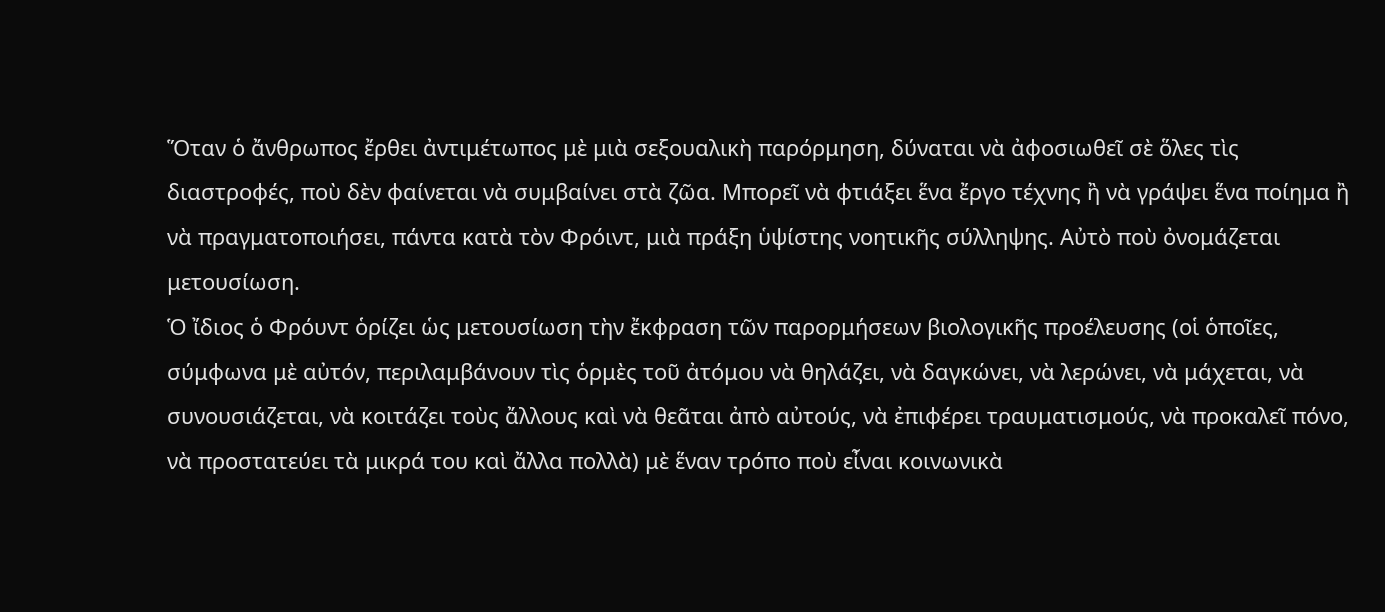Ὅταν ὁ ἄνθρωπος ἔρθει ἀντιμέτωπος μὲ μιὰ σεξουαλικὴ παρόρμηση, δύναται νὰ ἀφοσιωθεῖ σὲ ὅλες τὶς διαστροφές, ποὺ δὲν φαίνεται νὰ συμβαίνει στὰ ζῶα. Μπορεῖ νὰ φτιάξει ἕνα ἔργο τέχνης ἢ νὰ γράψει ἕνα ποίημα ἢ νὰ πραγματοποιήσει, πάντα κατὰ τὸν Φρόιντ, μιὰ πράξη ὑψίστης νοητικῆς σύλληψης. Αὐτὸ ποὺ ὀνομάζεται μετουσίωση.
Ὁ ἴδιος ὁ Φρόυντ ὁρίζει ὡς μετουσίωση τὴν ἔκφραση τῶν παρορμήσεων βιολογικῆς προέλευσης (οἱ ὁποῖες, σύμφωνα μὲ αὐτόν, περιλαμβάνουν τὶς ὁρμὲς τοῦ ἀτόμου νὰ θηλάζει, νὰ δαγκώνει, νὰ λερώνει, νὰ μάχεται, νὰ συνουσιάζεται, νὰ κοιτάζει τοὺς ἄλλους καὶ νὰ θεᾶται ἀπὸ αὐτούς, νὰ ἐπιφέρει τραυματισμούς, νὰ προκαλεῖ πόνο, νὰ προστατεύει τὰ μικρά του καὶ ἄλλα πολλὰ) μὲ ἕναν τρόπο ποὺ εἶναι κοινωνικὰ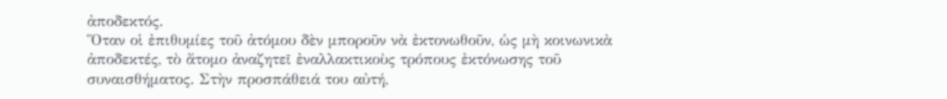ἀποδεκτός.
Ὅταν οἱ ἐπιθυμίες τοῦ ἀτόμου δὲν μποροῦν νὰ ἐκτονωθοῦν, ὡς μὴ κοινωνικὰ ἀποδεκτές, τὸ ἄτομο ἀναζητεῖ ἐναλλακτικοὺς τρόπους ἐκτόνωσης τοῦ συναισθήματος. Στὴν προσπάθειά του αὐτή,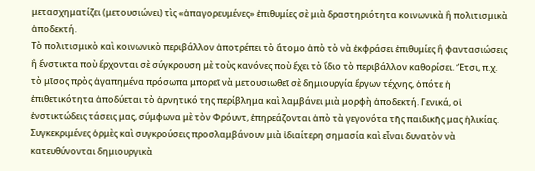μετασχηματίζει (μετουσιώνει) τὶς «ἀπαγορευμένες» ἐπιθυμίες σὲ μιὰ δραστηριότητα κοινωνικὰ ἢ πολιτισμικὰ ἀποδεκτή.
Τὸ πολιτισμικὸ καὶ κοινωνικὸ περιβάλλον ἀποτρέπει τὸ ἄτομο ἀπὸ τὸ νὰ ἐκφράσει ἐπιθυμίες ἢ φαντασιώσεις ἢ ἔνστικτα ποὺ ἔρχονται σὲ σύγκρουση μὲ τοὺς κανόνες ποὺ ἔχει τὸ ἴδιο τὸ περιβάλλον καθορίσει. Ἔτσι, π.χ. τὸ μῖσος πρὸς ἀγαπημένα πρόσωπα μπορεῖ νὰ μετουσιωθεῖ σὲ δημιουργία ἔργων τέχνης, ὁπότε ἡ ἐπιθετικότητα ἀποδύεται τὸ ἀρνητικό της περίβλημα καὶ λαμβάνει μιὰ μορφὴ ἀποδεκτή. Γενικά, οἱ ἐνστικτώδεις τάσεις μας, σύμφωνα μὲ τὸν Φρόυντ, ἐπηρεάζονται ἀπὸ τὰ γεγονότα τῆς παιδικῆς μας ἡλικίας. Συγκεκριμένες ὁρμὲς καὶ συγκρούσεις προσλαμβάνουν μιὰ ἰδιαίτερη σημασία καὶ εἶναι δυνατὸν νὰ κατευθύνονται δημιουργικὰ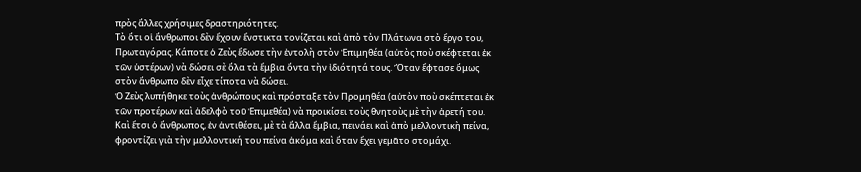πρὸς ἄλλες χρήσιμες δραστηριότητες.
Τὸ ὅτι οἱ ἄνθρωποι δὲν ἔχουν ἔνστικτα τονίζεται καὶ ἀπὸ τὸν Πλάτωνα στὸ ἔργο του, Πρωταγόρας. Κάποτε ὁ Ζεὺς ἔδωσε τὴν ἐντολὴ στὸν Ἐπιμηθέα (αὐτὸς ποὺ σκέφτεται ἐκ τῶν ὑστέρων) νὰ δώσει σὲ ὅλα τὰ ἔμβια ὄντα τὴν ἰδιότητά τους. Ὅταν ἔφτασε ὅμως στὸν ἄνθρωπο δὲν εἶχε τίποτα νὰ δώσει.
Ὁ Ζεὺς λυπήθηκε τοὺς ἀνθρώπους καὶ πρόσταξε τὸν Προμηθέα (αὐτὸν ποὺ σκέπτεται ἐκ τῶν προτέρων καὶ ἀδελφὸ τοῦ Ἐπιμεθέα) νὰ προικίσει τοὺς θνητοὺς μὲ τὴν ἀρετή του. Καὶ ἔτσι ὁ ἄνθρωπος, ἐν ἀντιθέσει, μὲ τὰ ἄλλα ἔμβια, πεινάει καὶ ἀπὸ μελλοντικὴ πείνα, φροντίζει γιὰ τὴν μελλοντική του πείνα ἀκόμα καὶ ὅταν ἔχει γεμᾶτο στομάχι.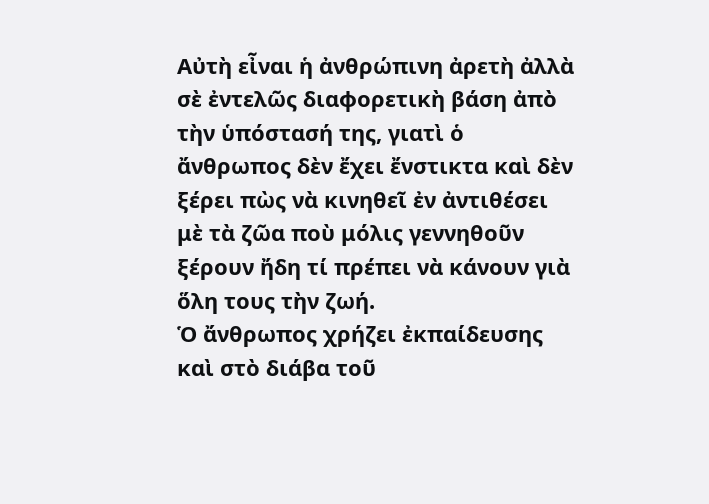Αὐτὴ εἶναι ἡ ἀνθρώπινη ἀρετὴ ἀλλὰ σὲ ἐντελῶς διαφορετικὴ βάση ἀπὸ τὴν ὑπόστασή της, γιατὶ ὁ ἄνθρωπος δὲν ἔχει ἔνστικτα καὶ δὲν ξέρει πὼς νὰ κινηθεῖ ἐν ἀντιθέσει μὲ τὰ ζῶα ποὺ μόλις γεννηθοῦν ξέρουν ἤδη τί πρέπει νὰ κάνουν γιὰ ὅλη τους τὴν ζωή.
Ὁ ἄνθρωπος χρήζει ἐκπαίδευσης καὶ στὸ διάβα τοῦ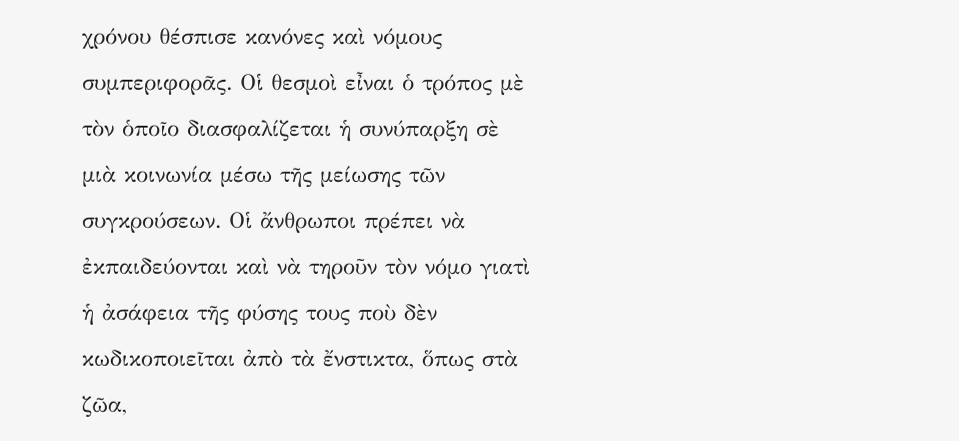χρόνου θέσπισε κανόνες καὶ νόμους συμπεριφορᾶς. Οἱ θεσμοὶ εἶναι ὁ τρόπος μὲ τὸν ὁποῖο διασφαλίζεται ἡ συνύπαρξη σὲ μιὰ κοινωνία μέσω τῆς μείωσης τῶν συγκρούσεων. Οἱ ἄνθρωποι πρέπει νὰ ἐκπαιδεύονται καὶ νὰ τηροῦν τὸν νόμο γιατὶ ἡ ἀσάφεια τῆς φύσης τους ποὺ δὲν κωδικοποιεῖται ἀπὸ τὰ ἔνστικτα, ὅπως στὰ ζῶα,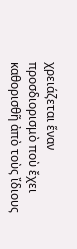χρειάζεται ἕναν προσδιορισμὸ ποὺ ἔχει καθορισθῆ ἀπὸ τοὺς ἴδιους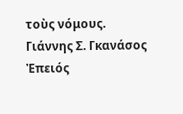τοὺς νόμους.
Γιάννης Σ. Γκανάσος
Ἐπειός